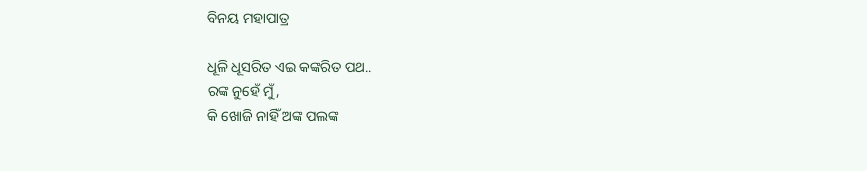ବିନୟ ମହାପାତ୍ର

ଧୂଳି ଧୂସରିତ ଏଇ କଙ୍କରିତ ପଥ..
ରଙ୍କ ନୁହେଁ ମୁଁ,
କି ଖୋଜି ନାହିଁ ଅଙ୍କ ପଲଙ୍କ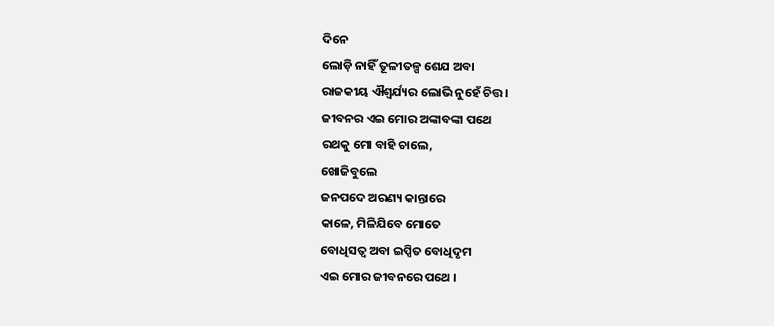ଦିନେ
ଲୋଡ଼ି ନାହିଁ ତୂଳୀତଳ୍ପ ଶେଯ ଅବା
ରାଜକୀୟ ଐଶ୍ୱର୍ଯ୍ୟର ଲୋଭି ନୁହେଁ ଚିତ୍ତ ।
ଜୀବନର ଏଇ ମୋର ଅଙ୍କାବଙ୍କା ପଥେ
ରଥକୁ ମୋ ବାହି ଚାଲେ,
ଖୋଜିବୁଲେ
ଜନପଦେ ଅରଣ୍ୟ କାନ୍ତାରେ
କାଳେ, ମିଳିଯିବେ ମୋତେ
ବୋଧିସତ୍ୱ ଅବା ଇପ୍ସିତ ବୋଧିଦୃମ
ଏଇ ମୋର ଜୀବନରେ ପଥେ ।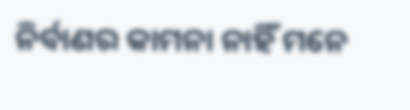ନିର୍ବାଣର କାମନା ନାହିଁ ମନେ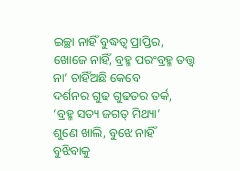ଇଚ୍ଛା ନାହିଁ ବୁଦ୍ଧତ୍ୱ ପ୍ରାପ୍ତିର,
ଖୋଜେ ନାହିଁ, ବ୍ରହ୍ମ ପରଂବ୍ରହ୍ମ ତତ୍ତ୍ବ
ନା’ ଚାହିଁଅଛି କେବେ
ଦର୍ଶନର ଗୁଢ ଗୁଢତର ତର୍କ,
‘ବ୍ରହ୍ମ ସତ୍ୟ ଜଗତ୍ ମିଥ୍ୟା’
ଶୁଣେ ଖାଲି, ବୁଝେ ନାହିଁ
ବୁଝିବାକୁ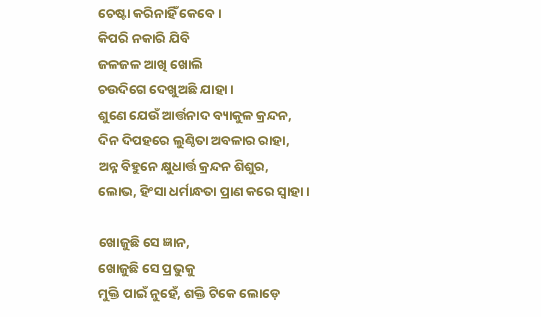ଚେଷ୍ଟା କରିନାହିଁ କେବେ ।
କିପରି ନକାରି ଯିବି
ଜଳଜଳ ଆଖି ଖୋଲି
ଚଉଦିଗେ ଦେଖୁଅଛି ଯାହା ।
ଶୁଣେ ଯେଉଁ ଆର୍ତ୍ତନାଦ ବ୍ୟାକୁଳ କ୍ରନ୍ଦନ,
ଦିନ ଦିପହରେ ଲୁଣ୍ଠିତା ଅବଳାର ରାହା,
ଅନ୍ନ ବିହୁନେ କ୍ଷୁଧାର୍ତ୍ତ କ୍ରନ୍ଦନ ଶିଶୁର,
ଲୋଭ, ହିଂସା ଧର୍ମାନ୍ଧତା ପ୍ରାଣ କରେ ସ୍ୱାହା ।

ଖୋଜୁଛି ସେ ଜ୍ଞାନ,
ଖୋଜୁଛି ସେ ପ୍ରଭୁକୁ
ମୁକ୍ତି ପାଇଁ ନୁହେଁ, ଶକ୍ତି ଟିକେ ଲୋଡ଼େ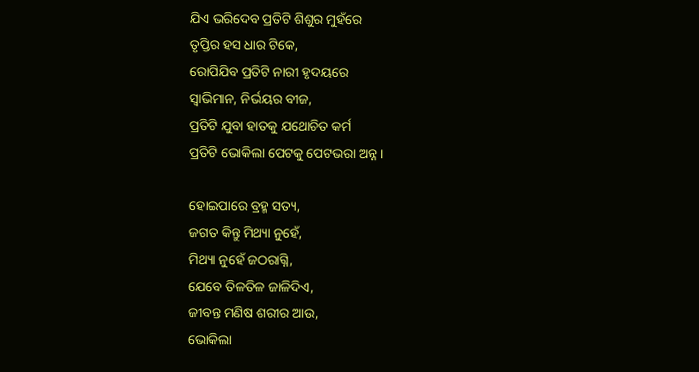ଯିଏ ଭରିଦେବ ପ୍ରତିଟି ଶିଶୁର ମୁହଁରେ
ତୃପ୍ତିର ହସ ଧାର ଟିକେ,
ରୋପିଯିବ ପ୍ରତିଟି ନାରୀ ହୃଦୟରେ
ସ୍ୱାଭିମାନ, ନିର୍ଭୟର ବୀଜ,
ପ୍ରତିଟି ଯୁବା ହାତକୁ ଯଥୋଚିତ କର୍ମ
ପ୍ରତିଟି ଭୋକିଲା ପେଟକୁ ପେଟଭରା ଅନ୍ନ ।

ହୋଇପାରେ ବ୍ରହ୍ମ ସତ୍ୟ,
ଜଗତ କିନ୍ତୁ ମିଥ୍ୟା ନୁହେଁ,
ମିଥ୍ୟା ନୁହେଁ ଜଠରାଗ୍ନି,
ଯେବେ ତିଳତିଳ ଜାଳିଦିଏ,
ଜୀବନ୍ତ ମଣିଷ ଶରୀର ଆଉ,
ଭୋକିଲା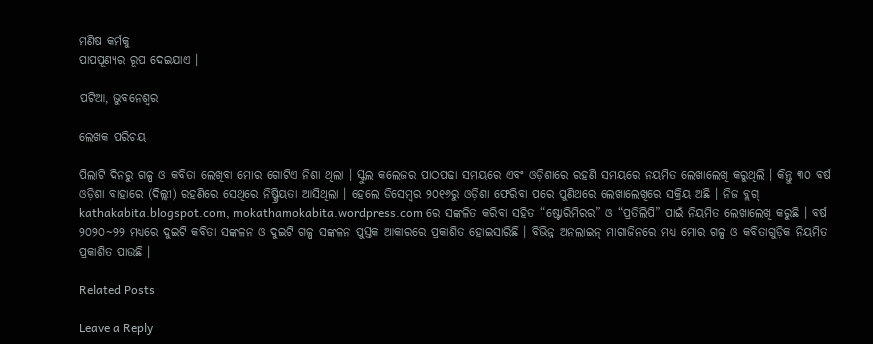ମଣିଷ କର୍ମକୁ
ପାପପୂଣ୍ୟର ରୂପ ଦେଇଯାଏ ।

ପଟିଆ, ଭୁବନେଶ୍ୱର

ଲେଖକ ପରିଚୟ

ପିଲାଟି ଦିନରୁ ଗଳ୍ପ ଓ କବିତା ଲେଖିବା ମୋର ଗୋଟିଏ ନିଶା ଥିଲା । ସ୍କୁଲ କଲେଜର ପାଠପଢା ସମୟରେ ଏବଂ ଓଡ଼ିଶାରେ ରହଣି ସମୟରେ ନୟମିତ ଲେଖାଲେଖି କରୁଥିଲି । କିନ୍ତୁ ୩୦ ବର୍ଷ ଓଡ଼ିଶା ବାହାରେ (ଦିଲ୍ଲୀ) ରହଣିରେ ସେଥିରେ ନିଷ୍କ୍ରିୟତା ଆସିଥିଲା । ହେଲେ ଡିସେମ୍ବର ୨୦୧୬ରୁ ଓଡ଼ିଶା ଫେରିବା ପରେ ପୁଣିଥରେ ଲେଖାଲେଖିରେ ସକ୍ରିୟ ଅଛି । ନିଜ ବ୍ଲଗ୍ kathakabita.blogspot.com, mokathamokabita.wordpress.com ରେ ସଙ୍କଳିତ କରିବା ସହିତ “ଷ୍ଟୋରିମିରର” ଓ “ପ୍ରତିଲିପି” ପାଇଁ ନିୟମିତ ଲେଖାଲେଖି କରୁଛି । ବର୍ଷ ୨୦୨୦~୨୨ ମଧ୍ୟରେ ଦୁଇଟି କବିତା ସଙ୍କଳନ ଓ ଦୁଇଟି ଗଳ୍ପ ସଙ୍କଳନ ପୁସ୍ତକ ଆକାରରେ ପ୍ରକାଶିତ ହୋଇସାରିଛି । ବିଭିନ୍ନ ଅନଲାଇନ୍ ମାଗାଜିନରେ ମଧ୍ୟ ମୋର ଗଳ୍ପ ଓ କବିତାଗୁଡ଼ିକ ନିୟମିତ ପ୍ରକାଶିତ ପାଉଛି ।

Related Posts

Leave a Reply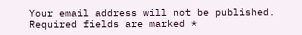Your email address will not be published. Required fields are marked *